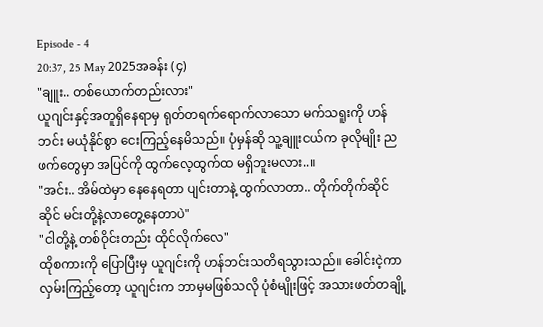Episode - 4
20:37, 25 May 2025အခန်း (၄)
"ချူး.. တစ်ယောက်တည်းလား"
ယူဂျင်းနှင့်အတူရှိနေရာမှ ရုတ်တရက်ရောက်လာသော မက်သရူးကို ဟန်ဘင်း မယုံနိုင်စွာ ငေးကြည့်နေမိသည်။ ပုံမှန်ဆို သူ့ချူးငယ်က ခုလိုမျိုး ညဖက်တွေမှာ အပြင်ကို ထွက်လေ့ထွက်ထ မရှိဘူးမလား..။
"အင်း.. အိမ်ထဲမှာ နေနေရတာ ပျင်းတာနဲ့ ထွက်လာတာ.. တိုက်တိုက်ဆိုင်ဆိုင် မင်းတို့နဲ့လာတွေ့နေတာပဲ"
"ငါတို့နဲ့ တစ်ဝိုင်းတည်း ထိုင်လိုက်လေ"
ထိုစကားကို ပြောပြီးမှ ယူဂျင်းကို ဟန်ဘင်းသတိရသွားသည်။ ခေါင်းငဲ့ကာ လှမ်းကြည့်တော့ ယူဂျင်းက ဘာမှမဖြစ်သလို ပုံစံမျိုးဖြင့် အသားဖတ်တချို့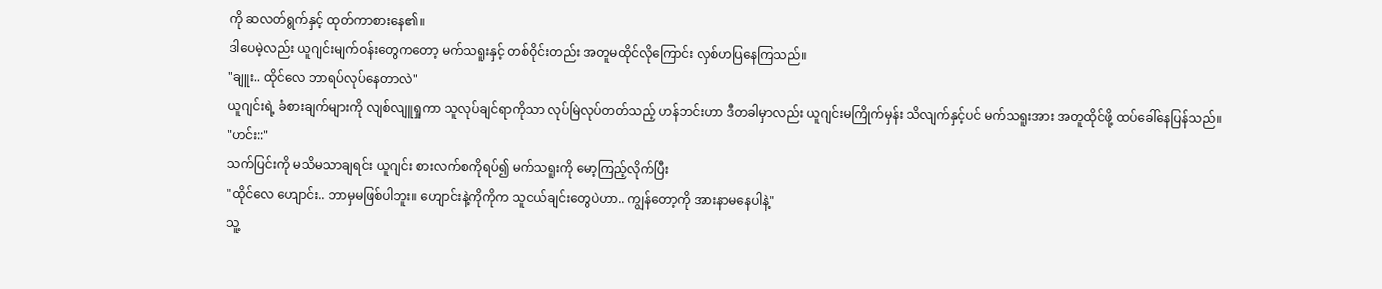ကို ဆလတ်ရွက်နှင့် ထုတ်ကာစားနေ၏။
ဒါပေမဲ့လည်း ယူဂျင်းမျက်ဝန်းတွေကတော့ မက်သရူးနှင့် တစ်ဝိုင်းတည်း အတူမထိုင်လိုကြောင်း လှစ်ဟပြနေကြသည်။
"ချူး.. ထိုင်လေ ဘာရပ်လုပ်နေတာလဲ"
ယူဂျင်းရဲ့ ခံစားချက်များကို လျစ်လျူရှုကာ သူလုပ်ချင်ရာကိုသာ လုပ်မြဲလုပ်တတ်သည့် ဟန်ဘင်းဟာ ဒီတခါမှာလည်း ယူဂျင်းမကြိုက်မှန်း သိလျက်နှင့်ပင် မက်သရူးအား အတူထိုင်ဖို့ ထပ်ခေါ်နေပြန်သည်။
"ဟင်း::"
သက်ပြင်းကို မသိမသာချရင်း ယူဂျင်း စားလက်စကိုရပ်၍ မက်သရူးကို မော့ကြည့်လိုက်ပြီး
"ထိုင်လေ ဟျောင်း.. ဘာမှမဖြစ်ပါဘူး။ ဟျောင်းနဲ့ကိုကိုက သူငယ်ချင်းတွေပဲဟာ.. ကျွန်တော့ကို အားနာမနေပါနဲ့"
သူ့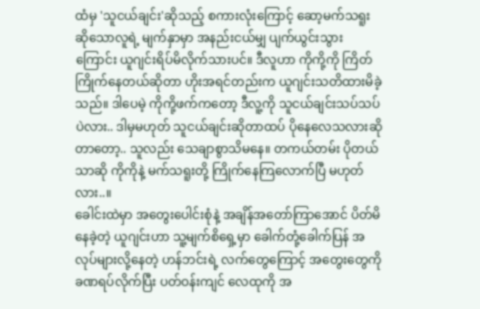ထံမှ 'သူငယ်ချင်း'ဆိုသည့် စကားလုံးကြောင့် ဆော့မက်သရူးဆိုသောလူရဲ့ မျက်နှာမှာ အနည်းငယ်မျှ ပျက်ယွင်းသွားကြောင်း ယူဂျင်းရိပ်မိလိုက်သားပင်။ ဒီလူဟာ ကိုကို့ကို ကြိတ်ကြိုက်နေတယ်ဆိုတာ ဟိုးအရင်တည်းက ယူဂျင်းသတိထားမိခဲ့သည်။ ဒါပေမဲ့ ကိုကို့ဖက်ကတော့ ဒီလူ့ကို သူငယ်ချင်းသပ်သပ်ပဲလား.. ဒါမှမဟုတ် သူငယ်ချင်းဆိုတာထပ် ပိုနေလေသလားဆိုတာတော့.. သူလည်း သေချာစွာသိမနေ။ တကယ်တမ်း ပိုတယ်သာဆို ကိုကိုနဲ့ မက်သရူးတို့ ကြိုက်နေကြလောက်ပြီ မဟုတ်လား..။
ခေါင်းထဲမှာ အတွေးပေါင်းစုံနဲ့ အချိန်အတော်ကြာအောင် ပိတ်မိနေခဲ့တဲ့ ယူဂျင်းဟာ သူ့မျက်စိရှေ့မှာ ခေါက်တုံ့ခေါက်ပြန် အလုပ်များလို့နေတဲ့ ဟန်ဘင်းရဲ့ လက်တွေကြောင့် အတွေးတွေကို ခဏရပ်လိုက်ပြီး ပတ်ဝန်းကျင် လေထုကို အ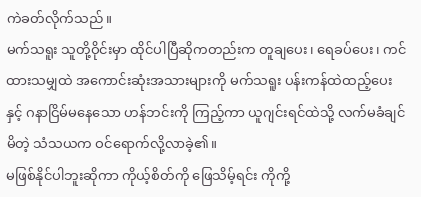ကဲခတ်လိုက်သည်။
မက်သရူး သူတို့ဝိုင်းမှာ ထိုင်ပါပြီဆိုကတည်းက တူချပေး၊ ရေခပ်ပေး၊ ကင်ထားသမျှထဲ အကောင်းဆုံးအသားများကို မက်သရူး ပန်းကန်ထဲထည့်ပေးနှင့် ဂနာငြိမ်မနေသော ဟန်ဘင်းကို ကြည့်ကာ ယူဂျင်းရင်ထဲသို့ လက်မခံချင်မိတဲ့ သံသယက ဝင်ရောက်လို့လာခဲ့၏။
မဖြစ်နိုင်ပါဘူးဆိုကာ ကိုယ့်စိတ်ကို ဖြေသိမ့်ရင်း ကိုကို့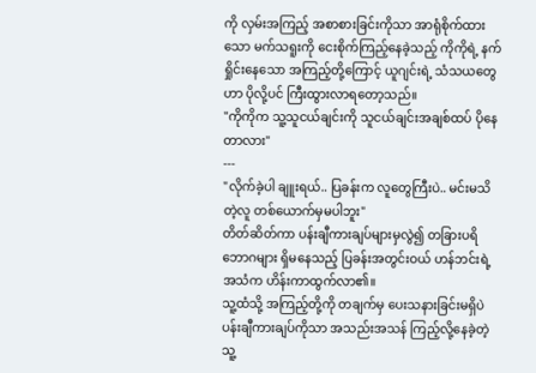ကို လှမ်းအကြည့် အစာစားခြင်းကိုသာ အာရုံစိုက်ထားသော မက်သရူးကို ငေးစိုက်ကြည့်နေခဲ့သည့် ကိုကိုရဲ့ နက်ရှိုင်းနေသော အကြည့်တို့ကြောင့် ယူဂျင်းရဲ့ သံသယတွေဟာ ပိုလို့ပင် ကြီးထွားလာရတော့သည်။
"ကိုကိုက သူ့သူငယ်ချင်းကို သူငယ်ချင်းအချစ်ထပ် ပိုနေတာလား"
---
"လိုက်ခဲ့ပါ ချူးရယ်.. ပြခန်းက လူတွေကြီးပဲ.. မင်းမသိတဲ့လူ တစ်ယောက်မှမပါဘူး"
တိတ်ဆိတ်ကာ ပန်းချီကားချပ်များမှလွဲ၍ တခြားပရိဘောဂများ ရှိမနေသည့် ပြခန်းအတွင်းဝယ် ဟန်ဘင်းရဲ့ အသံက ဟိန်းကာထွက်လာ၏။
သူ့ထံသို့ အကြည့်တို့ကို တချက်မှ ပေးသနားခြင်းမရှိပဲ ပန်းချီကားချပ်ကိုသာ အသည်းအသန် ကြည့်လို့နေခဲ့တဲ့ သူ့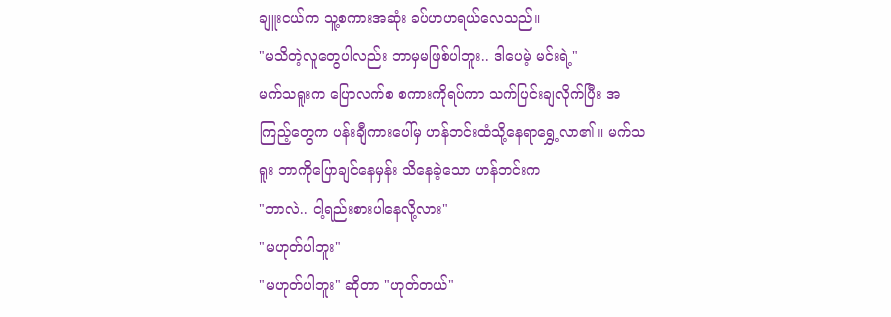ချူးငယ်က သူ့စကားအဆုံး ခပ်ဟဟရယ်လေသည်။
"မသိတဲ့လူတွေပါလည်း ဘာမှမဖြစ်ပါဘူး.. ဒါပေမဲ့ မင်းရဲ့"
မက်သရူးက ပြောလက်စ စကားကိုရပ်ကာ သက်ပြင်းချလိုက်ပြီး အကြည့်တွေက ပန်းချီကားပေါ်မှ ဟန်ဘင်းထံသို့နေရာရွှေ့လာ၏။ မက်သရူး ဘာကိုပြောချင်နေမှန်း သိနေခဲ့သော ဟန်ဘင်းက
"ဘာလဲ.. ငါ့ရည်းစားပါနေလို့လား"
"မဟုတ်ပါဘူး"
"မဟုတ်ပါဘူး" ဆိုတာ "ဟုတ်တယ်"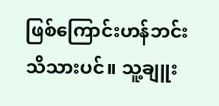ဖြစ်ကြောင်းဟန်ဘင်း သိသားပင်။ သူ့ချူး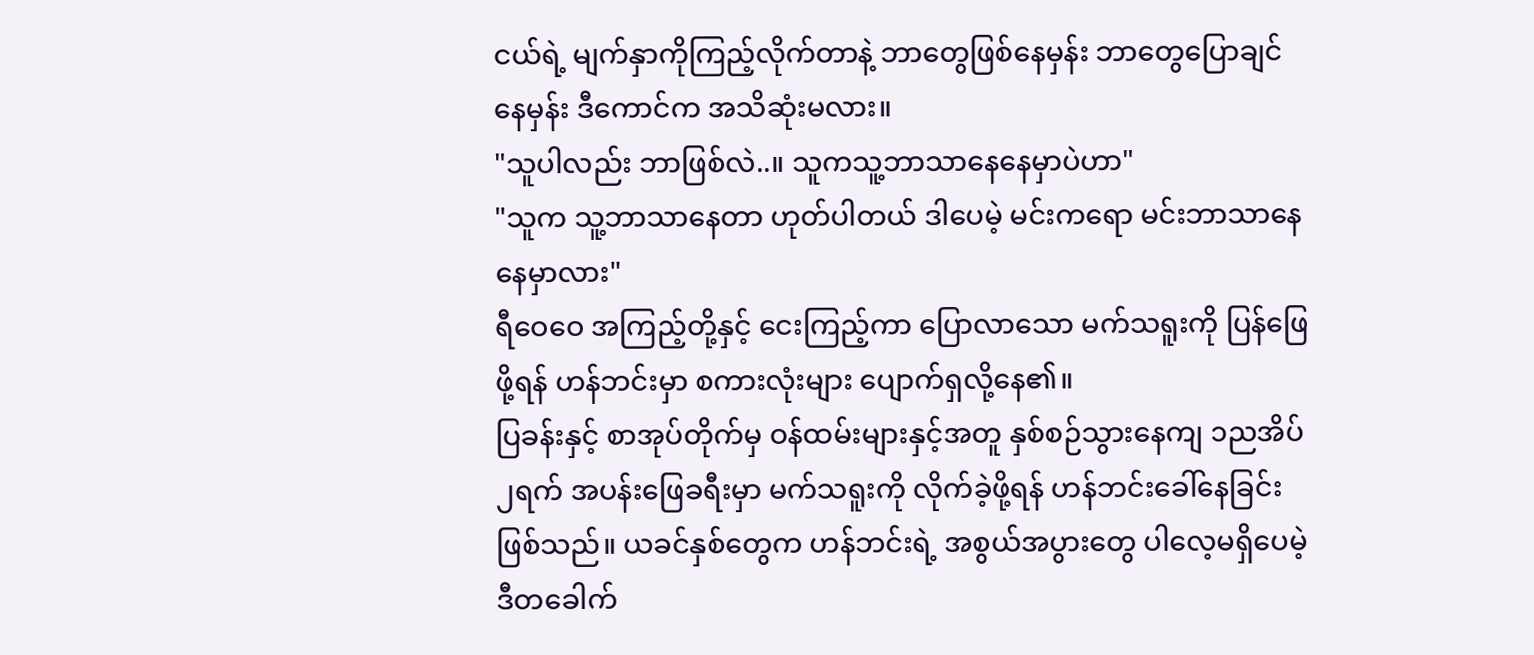ငယ်ရဲ့ မျက်နှာကိုကြည့်လိုက်တာနဲ့ ဘာတွေဖြစ်နေမှန်း ဘာတွေပြောချင်နေမှန်း ဒီကောင်က အသိဆုံးမလား။
"သူပါလည်း ဘာဖြစ်လဲ..။ သူကသူ့ဘာသာနေနေမှာပဲဟာ"
"သူက သူ့ဘာသာနေတာ ဟုတ်ပါတယ် ဒါပေမဲ့ မင်းကရော မင်းဘာသာနေနေမှာလား"
ရီဝေဝေ အကြည့်တို့နှင့် ငေးကြည့်ကာ ပြောလာသော မက်သရူးကို ပြန်ဖြေဖို့ရန် ဟန်ဘင်းမှာ စကားလုံးများ ပျောက်ရှလို့နေ၏။
ပြခန်းနှင့် စာအုပ်တိုက်မှ ဝန်ထမ်းများနှင့်အတူ နှစ်စဉ်သွားနေကျ ၁ညအိပ်၂ရက် အပန်းဖြေခရီးမှာ မက်သရူးကို လိုက်ခဲ့ဖို့ရန် ဟန်ဘင်းခေါ်နေခြင်းဖြစ်သည်။ ယခင်နှစ်တွေက ဟန်ဘင်းရဲ့ အစွယ်အပွားတွေ ပါလေ့မရှိပေမဲ့ ဒီတခေါက်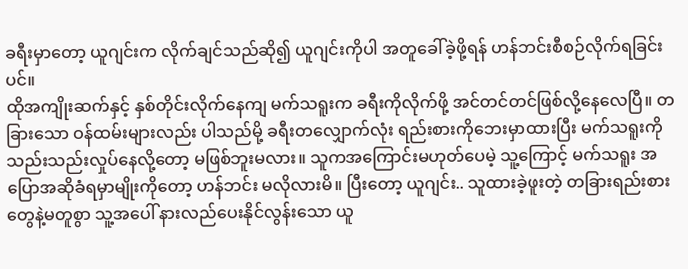ခရီးမှာတော့ ယူဂျင်းက လိုက်ချင်သည်ဆို၍ ယူဂျင်းကိုပါ အတူခေါ်ခဲ့ဖို့ရန် ဟန်ဘင်းစီစဉ်လိုက်ရခြင်းပင်။
ထိုအကျိုးဆက်နှင့် နှစ်တိုင်းလိုက်နေကျ မက်သရူးက ခရီးကိုလိုက်ဖို့ အင်တင်တင်ဖြစ်လို့နေလေပြီ။ တခြားသော ဝန်ထမ်းများလည်း ပါသည်မို့ ခရီးတလျှောက်လုံး ရည်းစားကိုဘေးမှာထားပြီး မက်သရူးကို သည်းသည်းလှုပ်နေလို့တော့ မဖြစ်ဘူးမလား။ သူကအကြောင်းမဟုတ်ပေမဲ့ သူ့ကြောင့် မက်သရူး အပြောအဆိုခံရမှာမျိုးကိုတော့ ဟန်ဘင်း မလိုလားမိ။ ပြီးတော့ ယူဂျင်း.. သူထားခဲ့ဖူးတဲ့ တခြားရည်းစားတွေနဲ့မတူစွာ သူ့အပေါ် နားလည်ပေးနိုင်လွန်းသော ယူ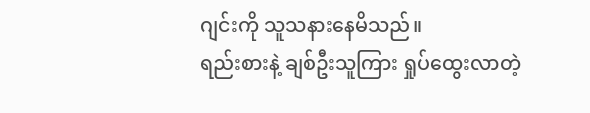ဂျင်းကို သူသနားနေမိသည်။
ရည်းစားနဲ့ ချစ်ဦးသူကြား ရှုပ်ထွေးလာတဲ့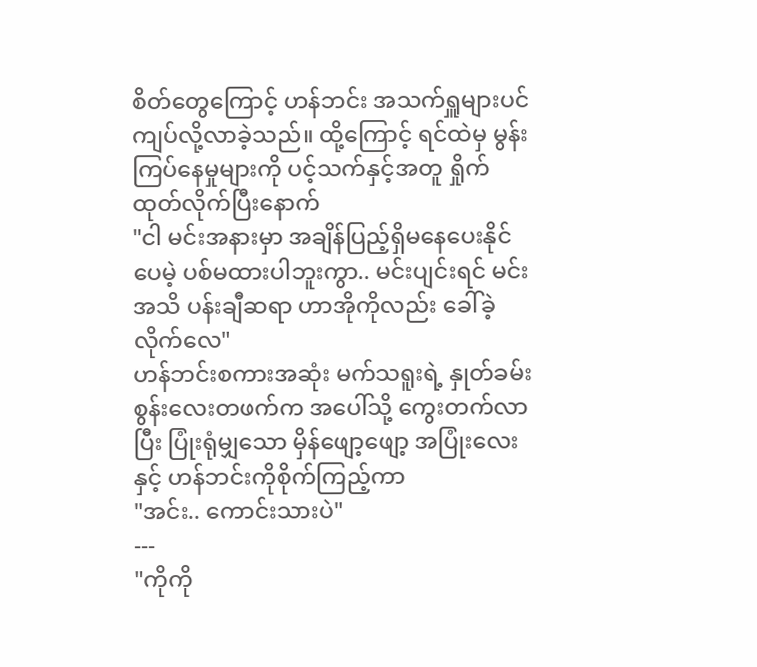စိတ်တွေကြောင့် ဟန်ဘင်း အသက်ရှူများပင်ကျပ်လို့လာခဲ့သည်။ ထို့ကြောင့် ရင်ထဲမှ မွန်းကြပ်နေမှုများကို ပင့်သက်နှင့်အတူ ရှိုက်ထုတ်လိုက်ပြီးနောက်
"ငါ မင်းအနားမှာ အချိန်ပြည့်ရှိမနေပေးနိုင်ပေမဲ့ ပစ်မထားပါဘူးကွာ.. မင်းပျင်းရင် မင်းအသိ ပန်းချီဆရာ ဟာအိုကိုလည်း ခေါ်ခဲ့လိုက်လေ"
ဟန်ဘင်းစကားအဆုံး မက်သရူးရဲ့ နှုတ်ခမ်းစွန်းလေးတဖက်က အပေါ်သို့ ကွေးတက်လာပြီး ပြုံးရုံမျှသော မှိန်ဖျော့ဖျော့ အပြုံးလေးနှင့် ဟန်ဘင်းကိုစိုက်ကြည့်ကာ
"အင်း.. ကောင်းသားပဲ"
---
"ကိုကို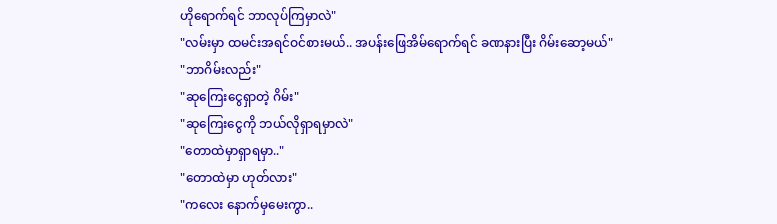ဟိုရောက်ရင် ဘာလုပ်ကြမှာလဲ"
"လမ်းမှာ ထမင်းအရင်ဝင်စားမယ်.. အပန်းဖြေအိမ်ရောက်ရင် ခဏနားပြီး ဂိမ်းဆော့မယ်"
"ဘာဂိမ်းလည်း"
"ဆုကြေးငွေရှာတဲ့ ဂိမ်း"
"ဆုကြေးငွေကို ဘယ်လိုရှာရမှာလဲ"
"တောထဲမှာရှာရမှာ.."
"တောထဲမှာ ဟုတ်လား"
"ကလေး နောက်မှမေးကွာ..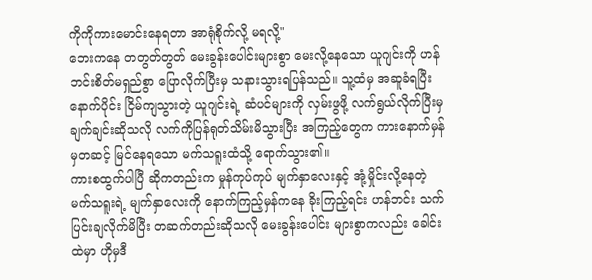ကိုကိုကားမောင်းနေရတာ အာရုံစိုက်လို့ မရလို့"
ဘေးကနေ တတွတ်တွတ် မေးခွန်းပေါင်းများစွာ မေးလို့နေသော ယူဂျင်းကို ဟန်ဘင်းစိတ်မရှည်စွာ ပြောလိုက်ပြီးမှ သနားသွားရပြန်သည်။ သူ့ထံမှ အဆူခံရပြီးနောက်ပိုင်း ငြိမ်ကျသွားတဲ့ ယူဂျင်းရဲ့ ဆံပင်များကို လှမ်းဖွဖို့ လက်ရွယ်လိုက်ပြီးမှ ချက်ချင်းဆိုသလို လက်ကိုပြန်ရုတ်သိမ်းမိသွားပြီး အကြည့်တွေက ကားနောက်မှန်မှတဆင့် မြင်နေရသော မက်သရူးထံသို့ ရောက်သွား၏။
ကားစထွက်ပါပြီ ဆိုကတည်းက မှုန်ကုပ်ကုပ် မျက်နှာလေးနှင့် အုံ့မှိုင်းလို့နေတဲ့ မက်သရူးရဲ့ မျက်နှာလေးကို နောက်ကြည့်မှန်ကနေ ခိုးကြည့်ရင်း ဟန်ဘင်း သက်ပြင်းချလိုက်မိပြီး တဆက်တည်းဆိုသလို မေးခွန်းပေါင်း များစွာကလည်း ခေါင်းထဲမှာ ဟိုမှဒီ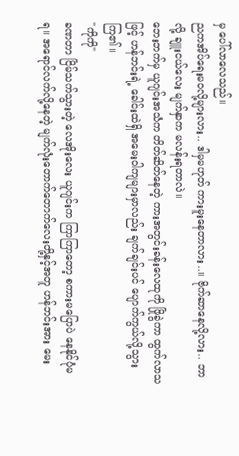မှ ပေါ်လာလေသည်။
ညကအိပ်ရေးမဝလို့များလား.. ဒါမှမဟုတ် ကားမူးနေတာလား..။ ဗိုက်ဆာနေလို့လား.. ဘာလို့ ချူးငယ်လေး မျက်နှာက မလန်းရတာလဲ။
ဘေးဘက်မှ ယူဂျင်းအသံက တိတ်ဆိတ်နေတဲ့ ကားအတွင်းခန်းလေထုကို ဖြိုခွဲကာ ထွက်လာသဖြင့် ဟန်ဘင်းရဲ့ ခေါင်းထဲရှိ အမေးဝါကျများမှာလည်း ချက်ချင်းပင် ပျောက်ကွယ်လို့သွားကြ၏။
"ကိုကို"
ခဏတာ ငြိမ်သက်သွားတဲ့ လေအိုးလေး ယူဂျင်းက ကြာကြာတော့ စကားမပြောပဲ နေနိုင်ပုံမရ။ အရောင်လက်လို့နေတဲ့ မျက်လုံးတောက်တောက်လေးတို့နှင့်အတူ ဟန်ဘင်းအား မေး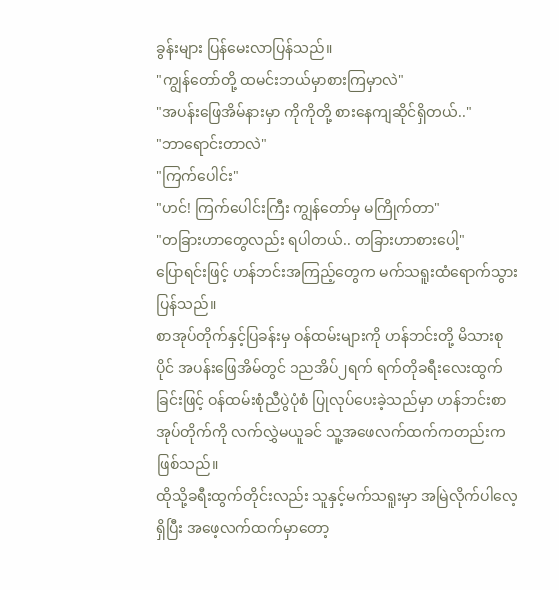ခွန်းများ ပြန်မေးလာပြန်သည်။
"ကျွန်တော်တို့ ထမင်းဘယ်မှာစားကြမှာလဲ"
"အပန်းဖြေအိမ်နားမှာ ကိုကိုတို့ စားနေကျဆိုင်ရှိတယ်.."
"ဘာရောင်းတာလဲ"
"ကြက်ပေါင်း"
"ဟင်! ကြက်ပေါင်းကြီး ကျွန်တော်မှ မကြိုက်တာ"
"တခြားဟာတွေလည်း ရပါတယ်.. တခြားဟာစားပေါ့"
ပြောရင်းဖြင့် ဟန်ဘင်းအကြည့်တွေက မက်သရူးထံရောက်သွားပြန်သည်။
စာအုပ်တိုက်နှင့်ပြခန်းမှ ဝန်ထမ်းများကို ဟန်ဘင်းတို့ မိသားစုပိုင် အပန်းဖြေအိမ်တွင် ၁ညအိပ်၂ရက် ရက်တိုခရီးလေးထွက်ခြင်းဖြင့် ဝန်ထမ်းစုံညီပွဲပုံစံ ပြုလုပ်ပေးခဲ့သည်မှာ ဟန်ဘင်းစာအုပ်တိုက်ကို လက်လွှဲမယူခင် သူ့အဖေလက်ထက်ကတည်းကဖြစ်သည်။
ထိုသို့ခရီးထွက်တိုင်းလည်း သူနှင့်မက်သရူးမှာ အမြဲလိုက်ပါလေ့ရှိပြီး အဖေ့လက်ထက်မှာတော့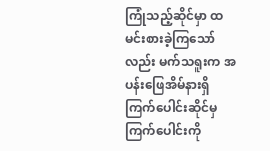ကြုံသည့်ဆိုင်မှာ ထမင်းစားခဲ့ကြသော်လည်း မက်သရူးက အပန်းဖြေအိမ်နားရှိ ကြက်ပေါင်းဆိုင်မှ ကြက်ပေါင်းကို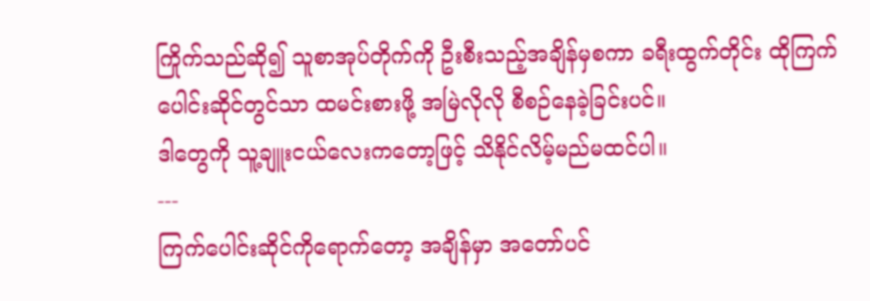ကြိုက်သည်ဆို၍ သူစာအုပ်တိုက်ကို ဦးစီးသည့်အချိန်မှစကာ ခရီးထွက်တိုင်း ထိုကြက်ပေါင်းဆိုင်တွင်သာ ထမင်းစားဖို့ အမြဲလိုလို စီစဉ်နေခဲ့ခြင်းပင်။
ဒါတွေကို သူ့ချူးငယ်လေးကတော့ဖြင့် သိနိုင်လိမ့်မည်မထင်ပါ။
---
ကြက်ပေါင်းဆိုင်ကိုရောက်တော့ အချိန်မှာ အတော်ပင်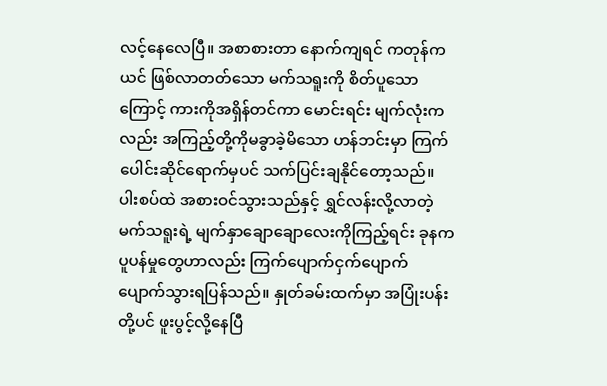လင့်နေလေပြီ။ အစာစားတာ နောက်ကျရင် ကတုန်ကယင် ဖြစ်လာတတ်သော မက်သရူးကို စိတ်ပူသောကြောင့် ကားကိုအရှိန်တင်ကာ မောင်းရင်း မျက်လုံးကလည်း အကြည့်တို့ကိုမခွာခဲ့မိသော ဟန်ဘင်းမှာ ကြက်ပေါင်းဆိုင်ရောက်မှပင် သက်ပြင်းချနိုင်တော့သည်။
ပါးစပ်ထဲ အစားဝင်သွားသည်နှင့် ရွှင်လန်းလို့လာတဲ့ မက်သရူးရဲ့ မျက်နှာချောချောလေးကိုကြည့်ရင်း ခုနကပူပန်မှုတွေဟာလည်း ကြက်ပျောက်ငှက်ပျောက် ပျောက်သွားရပြန်သည်။ နှုတ်ခမ်းထက်မှာ အပြုံးပန်းတို့ပင် ဖူးပွင့်လို့နေပြီ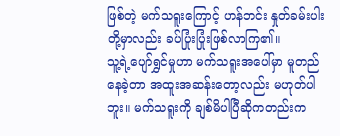ဖြစ်တဲ့ မက်သရူးကြောင့် ဟန်ဘင်း နှုတ်ခမ်းပါးတို့မှာလည်း ခပ်ပြုံးပြုံးဖြစ်လာကြ၏။
သူ့ရဲ့ပျော်ရွှင်မှုဟာ မက်သရူးအပေါ်မှာ မူတည်နေခဲ့တာ အထူးအဆန်းတော့လည်း မဟုတ်ပါဘူး။ မက်သရူးကို ချစ်မိပါပြီဆိုကတည်းက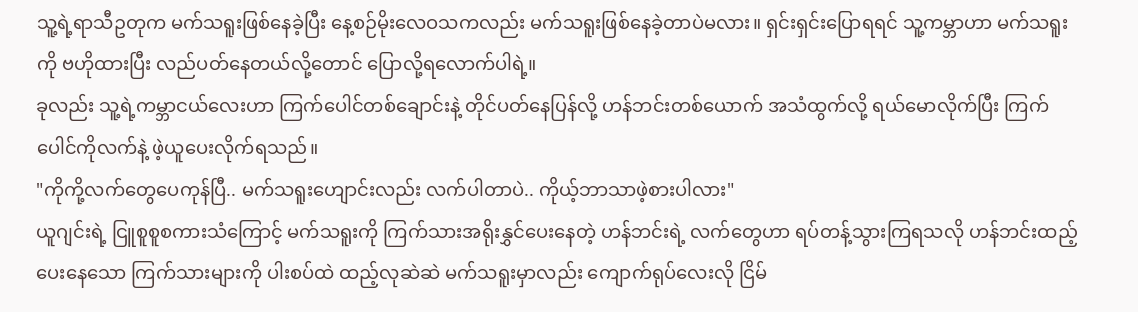သူ့ရဲ့ရာသီဥတုက မက်သရူးဖြစ်နေခဲ့ပြီး နေ့စဉ်မိုးလေဝသကလည်း မက်သရူးဖြစ်နေခဲ့တာပဲမလား။ ရှင်းရှင်းပြောရရင် သူ့ကမ္ဘာဟာ မက်သရူးကို ဗဟိုထားပြီး လည်ပတ်နေတယ်လို့တောင် ပြောလို့ရလောက်ပါရဲ့။
ခုလည်း သူ့ရဲ့ကမ္ဘာငယ်လေးဟာ ကြက်ပေါင်တစ်ချောင်းနဲ့ တိုင်ပတ်နေပြန်လို့ ဟန်ဘင်းတစ်ယောက် အသံထွက်လို့ ရယ်မောလိုက်ပြီး ကြက်ပေါင်ကိုလက်နဲ့ ဖဲ့ယူပေးလိုက်ရသည်။
"ကိုကို့လက်တွေပေကုန်ပြီ.. မက်သရူးဟျောင်းလည်း လက်ပါတာပဲ.. ကိုယ့်ဘာသာဖဲ့စားပါလား"
ယူဂျင်းရဲ့ ငြူစူစူစကားသံကြောင့် မက်သရူးကို ကြက်သားအရိုးနွှင်ပေးနေတဲ့ ဟန်ဘင်းရဲ့ လက်တွေဟာ ရပ်တန့်သွားကြရသလို ဟန်ဘင်းထည့်ပေးနေသော ကြက်သားများကို ပါးစပ်ထဲ ထည့်လုဆဲဆဲ မက်သရူးမှာလည်း ကျောက်ရုပ်လေးလို ငြိမ်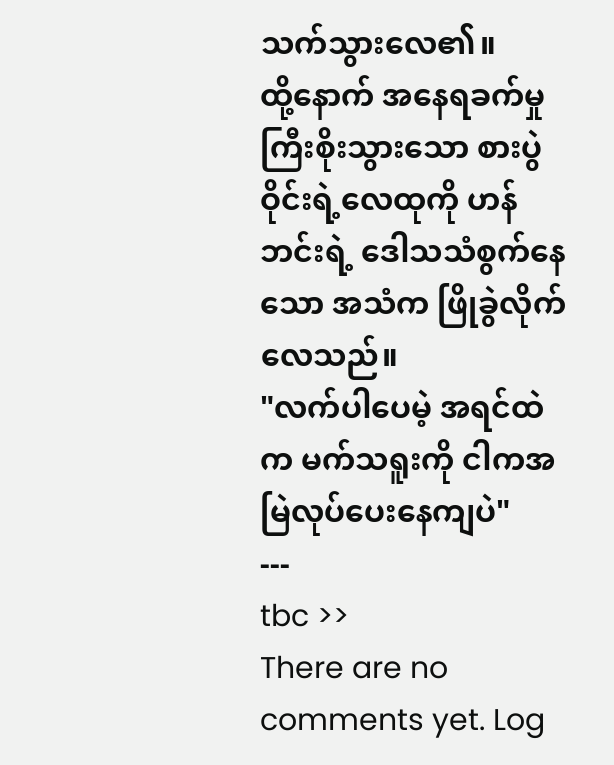သက်သွားလေ၏။
ထို့နောက် အနေရခက်မှု ကြီးစိုးသွားသော စားပွဲဝိုင်းရဲ့လေထုကို ဟန်ဘင်းရဲ့ ဒေါသသံစွက်နေသော အသံက ဖြိုခွဲလိုက်လေသည်။
"လက်ပါပေမဲ့ အရင်ထဲက မက်သရူးကို ငါကအမြဲလုပ်ပေးနေကျပဲ"
---
tbc >>
There are no comments yet. Log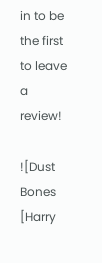in to be the first to leave a review!

![Dust Bones [Harry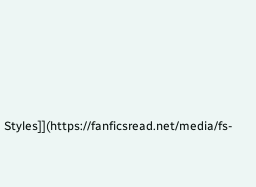Styles]](https://fanficsread.net/media/fs-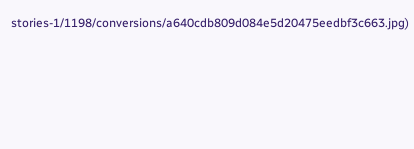stories-1/1198/conversions/a640cdb809d084e5d20475eedbf3c663.jpg)